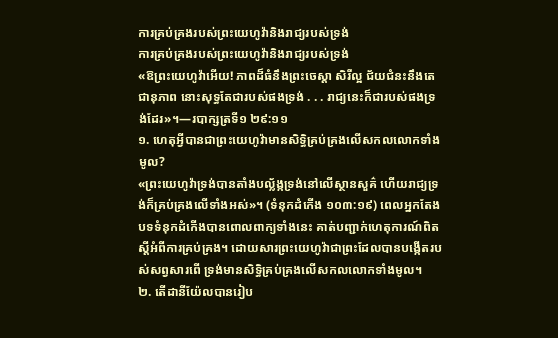ការគ្រប់គ្រងរបស់ព្រះយេហូវ៉ានិងរាជ្យរបស់ទ្រង់
ការគ្រប់គ្រងរបស់ព្រះយេហូវ៉ានិងរាជ្យរបស់ទ្រង់
«ឱព្រះយេហូវ៉ាអើយ! ភាពដ៏ធំនឹងព្រះចេស្ដា សិរីល្អ ជ័យជំនះនឹងតេជានុភាព នោះសុទ្ធតែជារបស់ផងទ្រង់ . . . រាជ្យនេះក៏ជារបស់ផងទ្រង់ដែរ»។—របាក្សត្រទី១ ២៩:១១
១. ហេតុអ្វីបានជាព្រះយេហូវ៉ាមានសិទ្ធិគ្រប់គ្រងលើសកលលោកទាំងមូល?
«ព្រះយេហូវ៉ាទ្រង់បានតាំងបល្ល័ង្កទ្រង់នៅលើស្ថានសួគ៌ ហើយរាជ្យទ្រង់ក៏គ្រប់គ្រងលើទាំងអស់»។ (ទំនុកដំកើង ១០៣:១៩) ពេលអ្នកតែងបទទំនុកដំកើងបានពោលពាក្យទាំងនេះ គាត់បញ្ជាក់ហេតុការណ៍ពិតស្តីអំពីការគ្រប់គ្រង។ ដោយសារព្រះយេហូវ៉ាជាព្រះដែលបានបង្កើតរបស់សព្វសារពើ ទ្រង់មានសិទ្ធិគ្រប់គ្រងលើសកលលោកទាំងមូល។
២. តើដានីយ៉ែលបានរៀប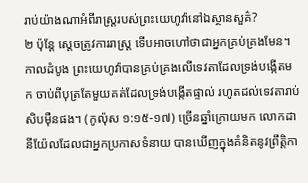រាប់យ៉ាងណាអំពីរាស្ត្ររបស់ព្រះយេហូវ៉ានៅឯស្ថានសួគ៌?
២ ប៉ុន្តែ ស្តេចត្រូវការរាស្ត្រ ទើបអាចហៅថាជាអ្នកគ្រប់គ្រងមែន។ កាលដំបូង ព្រះយេហូវ៉ាបានគ្រប់គ្រងលើទេវតាដែលទ្រង់បង្កើតមក ចាប់ពីបុត្រតែមួយគត់ដែលទ្រង់បង្កើតផ្ទាល់ រហូតដល់ទេវតារាប់សិបម៉ឺនផង។ (កូល៉ុស ១:១៥-១៧) ច្រើនឆ្នាំក្រោយមក លោកដានីយ៉ែលដែលជាអ្នកប្រកាសទំនាយ បានឃើញក្នុងគំនិតនូវព្រឹត្ដិកា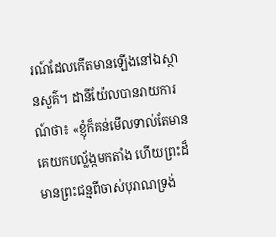រណ៍ដែលកើតមានឡើងនៅឯស្ថានសួគ៌។ ដានីយ៉ែលបានរាយការណ៍ថា៖ «ខ្ញុំក៏គន់មើលទាល់តែមានគេយកបល្ល័ង្កមកតាំង ហើយព្រះដ៏មានព្រះជន្មពីចាស់បុរាណទ្រង់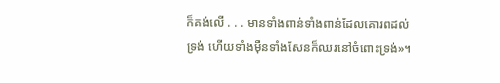ក៏គង់លើ . . . មានទាំងពាន់ទាំងពាន់ដែលគោរពដល់ទ្រង់ ហើយទាំងម៉ឺនទាំងសែនក៏ឈរនៅចំពោះទ្រង់»។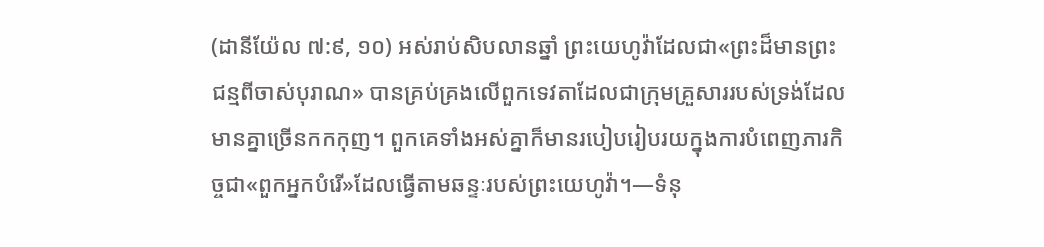(ដានីយ៉ែល ៧:៩, ១០) អស់រាប់សិបលានឆ្នាំ ព្រះយេហូវ៉ាដែលជា«ព្រះដ៏មានព្រះជន្មពីចាស់បុរាណ» បានគ្រប់គ្រងលើពួកទេវតាដែលជាក្រុមគ្រួសាររបស់ទ្រង់ដែលមានគ្នាច្រើនកកកុញ។ ពួកគេទាំងអស់គ្នាក៏មានរបៀបរៀបរយក្នុងការបំពេញភារកិច្ចជា«ពួកអ្នកបំរើ»ដែលធ្វើតាមឆន្ទៈរបស់ព្រះយេហូវ៉ា។—ទំនុ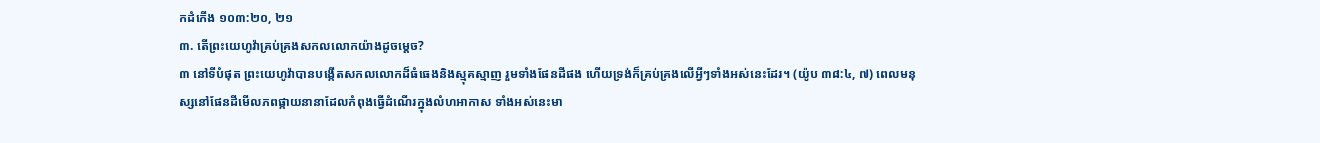កដំកើង ១០៣:២០, ២១
៣. តើព្រះយេហូវ៉ាគ្រប់គ្រងសកលលោកយ៉ាងដូចម្ដេច?
៣ នៅទីបំផុត ព្រះយេហូវ៉ាបានបង្កើតសកលលោកដ៏ធំធេងនិងស្មុគស្មាញ រួមទាំងផែនដីផង ហើយទ្រង់ក៏គ្រប់គ្រងលើអ្វីៗទាំងអស់នេះដែរ។ (យ៉ូប ៣៨:៤, ៧) ពេលមនុស្សនៅផែនដីមើលភពផ្កាយនានាដែលកំពុងធ្វើដំណើរក្នុងលំហអាកាស ទាំងអស់នេះមា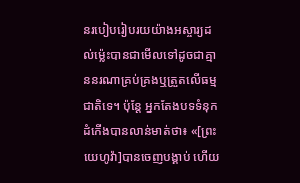នរបៀបរៀបរយយ៉ាងអស្ចារ្យដល់ម្ល៉េះបានជាមើលទៅដូចជាគ្មាននរណាគ្រប់គ្រងឬត្រួតលើធម្មជាតិទេ។ ប៉ុន្តែ អ្នកតែងបទទំនុកដំកើងបានលាន់មាត់ថា៖ «[ព្រះយេហូវ៉ា]បានចេញបង្គាប់ ហើយ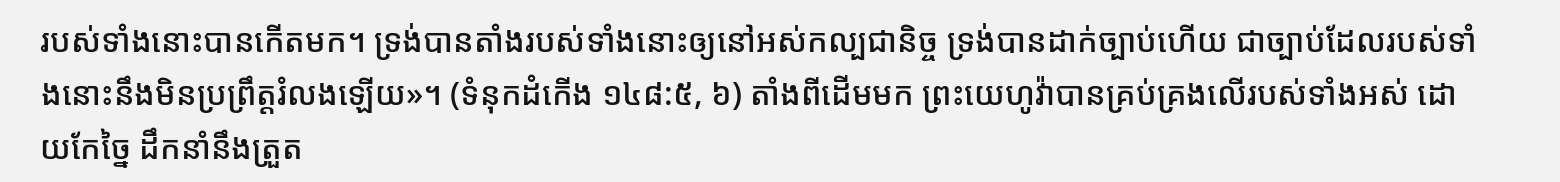របស់ទាំងនោះបានកើតមក។ ទ្រង់បានតាំងរបស់ទាំងនោះឲ្យនៅអស់កល្បជានិច្ច ទ្រង់បានដាក់ច្បាប់ហើយ ជាច្បាប់ដែលរបស់ទាំងនោះនឹងមិនប្រព្រឹត្តរំលងឡើយ»។ (ទំនុកដំកើង ១៤៨:៥, ៦) តាំងពីដើមមក ព្រះយេហូវ៉ាបានគ្រប់គ្រងលើរបស់ទាំងអស់ ដោយកែច្នៃ ដឹកនាំនឹងត្រួត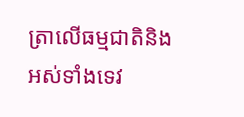ត្រាលើធម្មជាតិនិងអស់ទាំងទេវ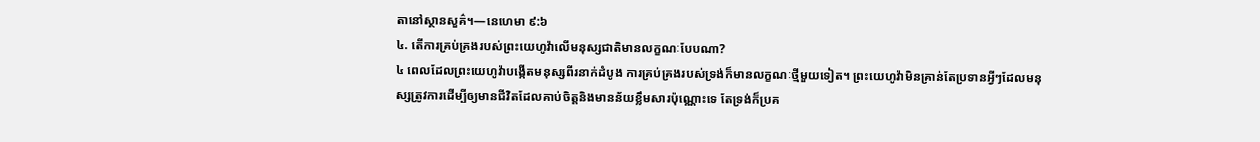តានៅស្ថានសួគ៌។—នេហេមា ៩:៦
៤. តើការគ្រប់គ្រងរបស់ព្រះយេហូវ៉ាលើមនុស្សជាតិមានលក្ខណៈបែបណា?
៤ ពេលដែលព្រះយេហូវ៉ាបង្កើតមនុស្សពីរនាក់ដំបូង ការគ្រប់គ្រងរបស់ទ្រង់ក៏មានលក្ខណៈថ្មីមួយទៀត។ ព្រះយេហូវ៉ាមិនគ្រាន់តែប្រទានអ្វីៗដែលមនុស្សត្រូវការដើម្បីឲ្យមានជីវិតដែលគាប់ចិត្តនិងមានន័យខ្លឹមសារប៉ុណ្ណោះទេ តែទ្រង់ក៏ប្រគ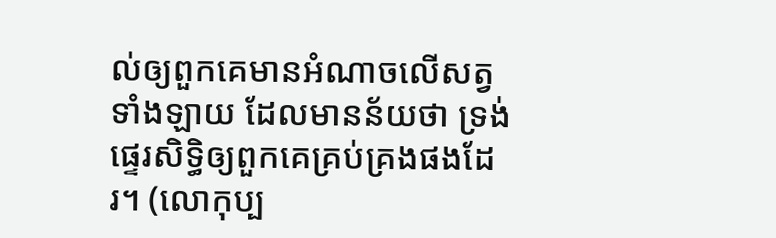ល់ឲ្យពួកគេមានអំណាចលើសត្វទាំងឡាយ ដែលមានន័យថា ទ្រង់ផ្ទេរសិទ្ធិឲ្យពួកគេគ្រប់គ្រងផងដែរ។ (លោកុប្ប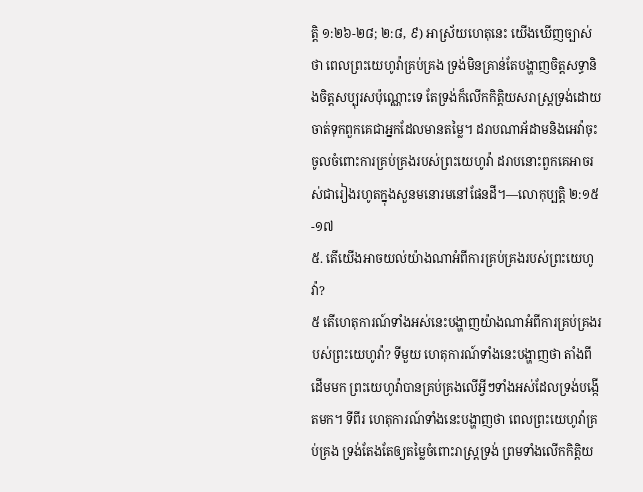ត្តិ ១:២៦-២៨; ២:៨, ៩) អាស្រ័យហេតុនេះ យើងឃើញច្បាស់ថា ពេលព្រះយេហូវ៉ាគ្រប់គ្រង ទ្រង់មិនគ្រាន់តែបង្ហាញចិត្តសទ្ធានិងចិត្តសប្បុរសប៉ុណ្ណោះទេ តែទ្រង់ក៏លើកកិត្ដិយសរាស្ត្រទ្រង់ដោយចាត់ទុកពួកគេជាអ្នកដែលមានតម្លៃ។ ដរាបណាអ័ដាមនិងអេវ៉ាចុះចូលចំពោះការគ្រប់គ្រងរបស់ព្រះយេហូវ៉ា ដរាបនោះពួកគេអាចរស់ជារៀងរហូតក្នុងសួនមនោរមនៅផែនដី។—លោកុប្បត្តិ ២:១៥-១៧
៥. តើយើងអាចយល់យ៉ាងណាអំពីការគ្រប់គ្រងរបស់ព្រះយេហូវ៉ា?
៥ តើហេតុការណ៍ទាំងអស់នេះបង្ហាញយ៉ាងណាអំពីការគ្រប់គ្រងរបស់ព្រះយេហូវ៉ា? ទីមួយ ហេតុការណ៍ទាំងនេះបង្ហាញថា តាំងពីដើមមក ព្រះយេហូវ៉ាបានគ្រប់គ្រងលើអ្វីៗទាំងអស់ដែលទ្រង់បង្កើតមក។ ទីពីរ ហេតុការណ៍ទាំងនេះបង្ហាញថា ពេលព្រះយេហូវ៉ាគ្រប់គ្រង ទ្រង់តែងតែឲ្យតម្លៃចំពោះរាស្ត្រទ្រង់ ព្រមទាំងលើកកិត្ដិយ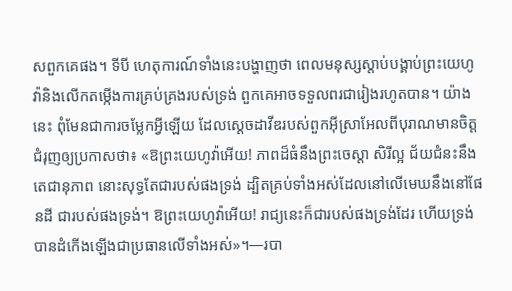សពួកគេផង។ ទីបី ហេតុការណ៍ទាំងនេះបង្ហាញថា ពេលមនុស្សស្ដាប់បង្គាប់ព្រះយេហូវ៉ានិងលើកតម្កើងការគ្រប់គ្រងរបស់ទ្រង់ ពួកគេអាចទទួលពរជារៀងរហូតបាន។ យ៉ាងនេះ ពុំមែនជាការចម្លែកអ្វីឡើយ ដែលស្តេចដាវីឌរបស់ពួកអ៊ីស្រាអែលពីបុរាណមានចិត្តជំរុញឲ្យប្រកាសថា៖ «ឱព្រះយេហូវ៉ាអើយ! ភាពដ៏ធំនឹងព្រះចេស្ដា សិរីល្អ ជ័យជំនះនឹងតេជានុភាព នោះសុទ្ធតែជារបស់ផងទ្រង់ ដ្បិតគ្រប់ទាំងអស់ដែលនៅលើមេឃនឹងនៅផែនដី ជារបស់ផងទ្រង់។ ឱព្រះយេហូវ៉ាអើយ! រាជ្យនេះក៏ជារបស់ផងទ្រង់ដែរ ហើយទ្រង់បានដំកើងឡើងជាប្រធានលើទាំងអស់»។—របា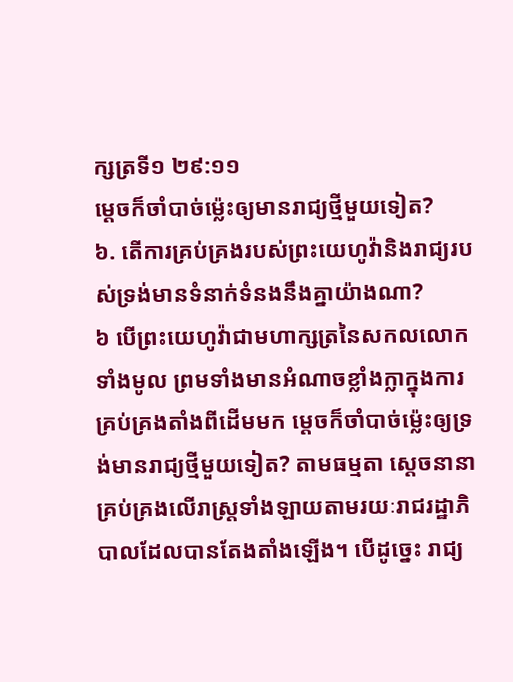ក្សត្រទី១ ២៩:១១
ម្ដេចក៏ចាំបាច់ម្ល៉េះឲ្យមានរាជ្យថ្មីមួយទៀត?
៦. តើការគ្រប់គ្រងរបស់ព្រះយេហូវ៉ានិងរាជ្យរបស់ទ្រង់មានទំនាក់ទំនងនឹងគ្នាយ៉ាងណា?
៦ បើព្រះយេហូវ៉ាជាមហាក្សត្រនៃសកលលោកទាំងមូល ព្រមទាំងមានអំណាចខ្លាំងក្លាក្នុងការគ្រប់គ្រងតាំងពីដើមមក ម្ដេចក៏ចាំបាច់ម្ល៉េះឲ្យទ្រង់មានរាជ្យថ្មីមួយទៀត? តាមធម្មតា ស្តេចនានាគ្រប់គ្រងលើរាស្ត្រទាំងឡាយតាមរយៈរាជរដ្ឋាភិបាលដែលបានតែងតាំងឡើង។ បើដូច្នេះ រាជ្យ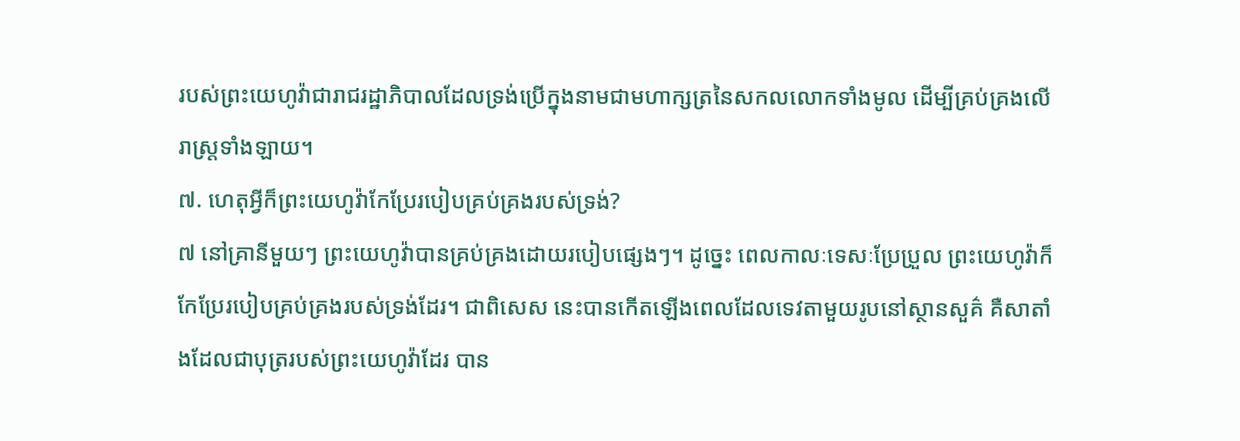របស់ព្រះយេហូវ៉ាជារាជរដ្ឋាភិបាលដែលទ្រង់ប្រើក្នុងនាមជាមហាក្សត្រនៃសកលលោកទាំងមូល ដើម្បីគ្រប់គ្រងលើរាស្ត្រទាំងឡាយ។
៧. ហេតុអ្វីក៏ព្រះយេហូវ៉ាកែប្រែរបៀបគ្រប់គ្រងរបស់ទ្រង់?
៧ នៅគ្រានីមួយៗ ព្រះយេហូវ៉ាបានគ្រប់គ្រងដោយរបៀបផ្សេងៗ។ ដូច្នេះ ពេលកាលៈទេសៈប្រែប្រួល ព្រះយេហូវ៉ាក៏កែប្រែរបៀបគ្រប់គ្រងរបស់ទ្រង់ដែរ។ ជាពិសេស នេះបានកើតឡើងពេលដែលទេវតាមួយរូបនៅស្ថានសួគ៌ គឺសាតាំងដែលជាបុត្ររបស់ព្រះយេហូវ៉ាដែរ បាន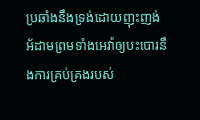ប្រឆាំងនឹងទ្រង់ដោយញុះញង់អ័ដាមព្រមទាំងអេវ៉ាឲ្យបះបោរនឹងការគ្រប់គ្រងរបស់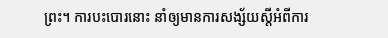ព្រះ។ ការបះបោរនោះ នាំឲ្យមានការសង្ស័យស្តីអំពីការ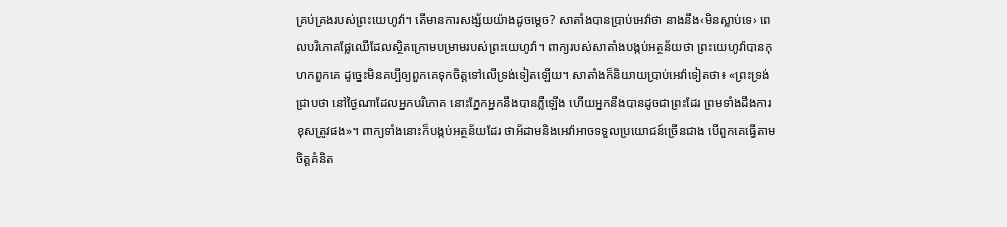គ្រប់គ្រងរបស់ព្រះយេហូវ៉ា។ តើមានការសង្ស័យយ៉ាងដូចម្ដេច? សាតាំងបានប្រាប់អេវ៉ាថា នាងនឹង‹មិនស្លាប់ទេ› ពេលបរិភោគផ្លែឈើដែលស្ថិតក្រោមបម្រាមរបស់ព្រះយេហូវ៉ា។ ពាក្យរបស់សាតាំងបង្កប់អត្ថន័យថា ព្រះយេហូវ៉ាបានកុហកពួកគេ ដូច្នេះមិនគប្បីឲ្យពួកគេទុកចិត្តទៅលើទ្រង់ទៀតឡើយ។ សាតាំងក៏និយាយប្រាប់អេវ៉ាទៀតថា៖ «ព្រះទ្រង់ជ្រាបថា នៅថ្ងៃណាដែលអ្នកបរិភោគ នោះភ្នែកអ្នកនឹងបានភ្លឺឡើង ហើយអ្នកនឹងបានដូចជាព្រះដែរ ព្រមទាំងដឹងការខុសត្រូវផង»។ ពាក្យទាំងនោះក៏បង្កប់អត្ថន័យដែរ ថាអ័ដាមនិងអេវ៉ាអាចទទួលប្រយោជន៍ច្រើនជាង បើពួកគេធ្វើតាមចិត្តគំនិត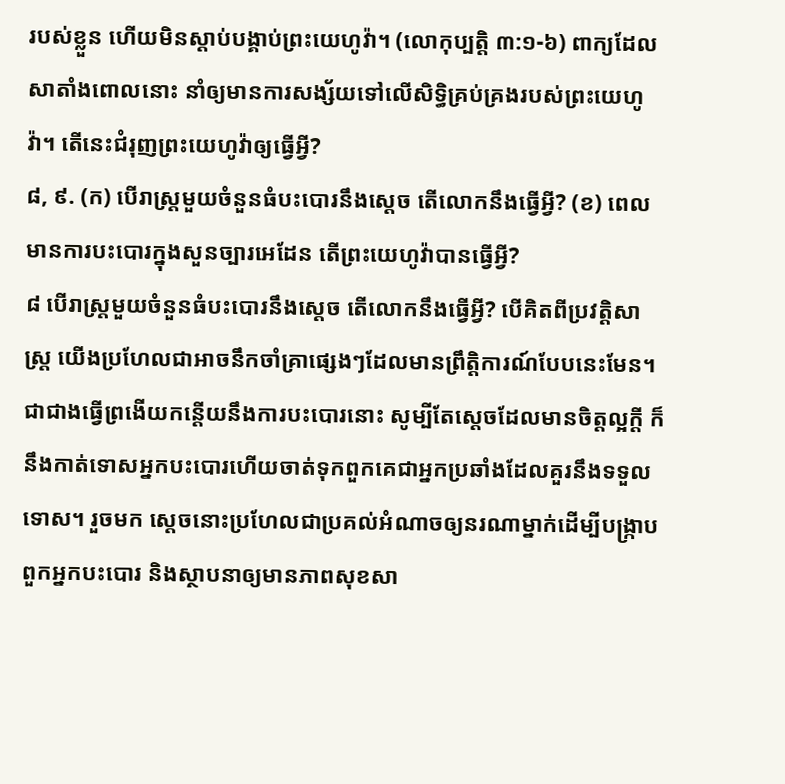របស់ខ្លួន ហើយមិនស្ដាប់បង្គាប់ព្រះយេហូវ៉ា។ (លោកុប្បត្តិ ៣:១-៦) ពាក្យដែលសាតាំងពោលនោះ នាំឲ្យមានការសង្ស័យទៅលើសិទ្ធិគ្រប់គ្រងរបស់ព្រះយេហូវ៉ា។ តើនេះជំរុញព្រះយេហូវ៉ាឲ្យធ្វើអ្វី?
៨, ៩. (ក) បើរាស្ត្រមួយចំនួនធំបះបោរនឹងស្តេច តើលោកនឹងធ្វើអ្វី? (ខ) ពេលមានការបះបោរក្នុងសួនច្បារអេដែន តើព្រះយេហូវ៉ាបានធ្វើអ្វី?
៨ បើរាស្ត្រមួយចំនួនធំបះបោរនឹងស្តេច តើលោកនឹងធ្វើអ្វី? បើគិតពីប្រវត្ដិសាស្ត្រ យើងប្រហែលជាអាចនឹកចាំគ្រាផ្សេងៗដែលមានព្រឹត្ដិការណ៍បែបនេះមែន។ ជាជាងធ្វើព្រងើយកន្តើយនឹងការបះបោរនោះ សូម្បីតែស្តេចដែលមានចិត្តល្អក្ដី ក៏នឹងកាត់ទោសអ្នកបះបោរហើយចាត់ទុកពួកគេជាអ្នកប្រឆាំងដែលគួរនឹងទទួលទោស។ រួចមក ស្តេចនោះប្រហែលជាប្រគល់អំណាចឲ្យនរណាម្នាក់ដើម្បីបង្ក្រាបពួកអ្នកបះបោរ និងស្ថាបនាឲ្យមានភាពសុខសា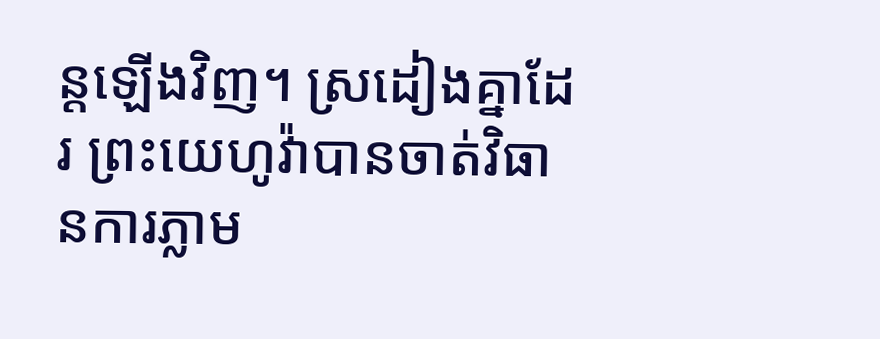ន្តឡើងវិញ។ ស្រដៀងគ្នាដែរ ព្រះយេហូវ៉ាបានចាត់វិធានការភ្លាម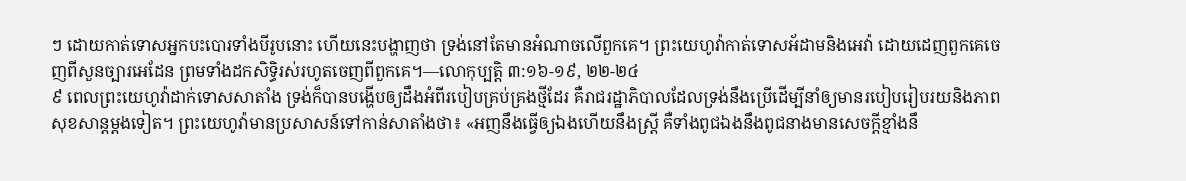ៗ ដោយកាត់ទោសអ្នកបះបោរទាំងបីរូបនោះ ហើយនេះបង្ហាញថា ទ្រង់នៅតែមានអំណាចលើពួកគេ។ ព្រះយេហូវ៉ាកាត់ទោសអ័ដាមនិងអេវ៉ា ដោយដេញពួកគេចេញពីសួនច្បារអេដែន ព្រមទាំងដកសិទ្ធិរស់រហូតចេញពីពួកគេ។—លោកុប្បត្តិ ៣:១៦-១៩, ២២-២៤
៩ ពេលព្រះយេហូវ៉ាដាក់ទោសសាតាំង ទ្រង់ក៏បានបង្ហើបឲ្យដឹងអំពីរបៀបគ្រប់គ្រងថ្មីដែរ គឺរាជរដ្ឋាភិបាលដែលទ្រង់នឹងប្រើដើម្បីនាំឲ្យមានរបៀបរៀបរយនិងភាពសុខសាន្តម្ដងទៀត។ ព្រះយេហូវ៉ាមានប្រសាសន៍ទៅកាន់សាតាំងថា៖ «អញនឹងធ្វើឲ្យឯងហើយនឹងស្ត្រី គឺទាំងពូជឯងនឹងពូជនាងមានសេចក្ដីខ្មាំងនឹ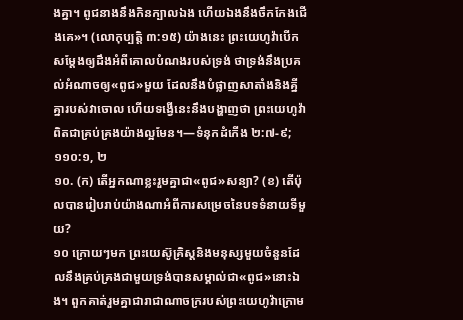ងគ្នា។ ពូជនាងនឹងកិនក្បាលឯង ហើយឯងនឹងចឹកកែងជើងគេ»។ (លោកុប្បត្តិ ៣:១៥) យ៉ាងនេះ ព្រះយេហូវ៉ាបើកសម្ដែងឲ្យដឹងអំពីគោលបំណងរបស់ទ្រង់ ថាទ្រង់នឹងប្រគល់អំណាចឲ្យ«ពូជ»មួយ ដែលនឹងបំផ្លាញសាតាំងនិងគ្នីគ្នារបស់វាចោល ហើយទង្វើនេះនឹងបង្ហាញថា ព្រះយេហូវ៉ាពិតជាគ្រប់គ្រងយ៉ាងល្អមែន។—ទំនុកដំកើង ២:៧-៩; ១១០:១, ២
១០. (ក) តើអ្នកណាខ្លះរួមគ្នាជា«ពូជ»សន្យា? (ខ) តើប៉ុលបានរៀបរាប់យ៉ាងណាអំពីការសម្រេចនៃបទទំនាយទីមួយ?
១០ ក្រោយៗមក ព្រះយេស៊ូគ្រិស្តនិងមនុស្សមួយចំនួនដែលនឹងគ្រប់គ្រងជាមួយទ្រង់បានសម្គាល់ជា«ពូជ»នោះឯង។ ពួកគាត់រួមគ្នាជារាជាណាចក្ររបស់ព្រះយេហូវ៉ាក្រោម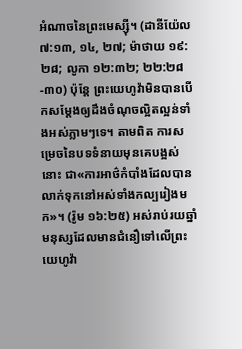អំណាចនៃព្រះមេស្ស៊ី។ (ដានីយ៉ែល ៧:១៣, ១៤, ២៧; ម៉ាថាយ ១៩:២៨; លូកា ១២:៣២; ២២:២៨-៣០) ប៉ុន្តែ ព្រះយេហូវ៉ាមិនបានបើកសម្ដែងឲ្យដឹងចំណុចល្អិតល្អន់ទាំងអស់ភ្លាមៗទេ។ តាមពិត ការសម្រេចនៃបទទំនាយមុនគេបង្អស់នោះ ជា«ការអាថ៌កំបាំងដែលបានលាក់ទុកនៅអស់ទាំងកល្បរៀងមក»។ (រ៉ូម ១៦:២៥) អស់រាប់រយឆ្នាំ មនុស្សដែលមានជំនឿទៅលើព្រះយេហូវ៉ា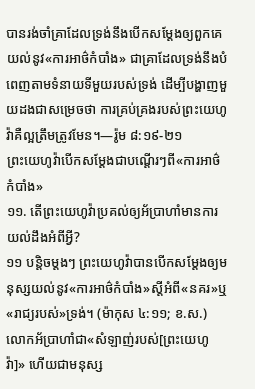បានរង់ចាំគ្រាដែលទ្រង់នឹងបើកសម្ដែងឲ្យពួកគេយល់នូវ«ការអាថ៌កំបាំង» ជាគ្រាដែលទ្រង់នឹងបំពេញតាមទំនាយទីមួយរបស់ទ្រង់ ដើម្បីបង្ហាញមួយដងជាសម្រេចថា ការគ្រប់គ្រងរបស់ព្រះយេហូវ៉ាគឺល្អត្រឹមត្រូវមែន។—រ៉ូម ៨:១៩-២១
ព្រះយេហូវ៉ាបើកសម្ដែងជាបណ្ដើរៗពី«ការអាថ៌កំបាំង»
១១. តើព្រះយេហូវ៉ាប្រគល់ឲ្យអ័ប្រាហាំមានការយល់ដឹងអំពីអ្វី?
១១ បន្ដិចម្ដងៗ ព្រះយេហូវ៉ាបានបើកសម្ដែងឲ្យមនុស្សយល់នូវ«ការអាថ៌កំបាំង»ស្តីអំពី«នគរ»ឬ«រាជ្យរបស់»ទ្រង់។ (ម៉ាកុស ៤:១១; ខ.ស.) លោកអ័ប្រាហាំជា«សំឡាញ់របស់[ព្រះយេហូវ៉ា]» ហើយជាមនុស្ស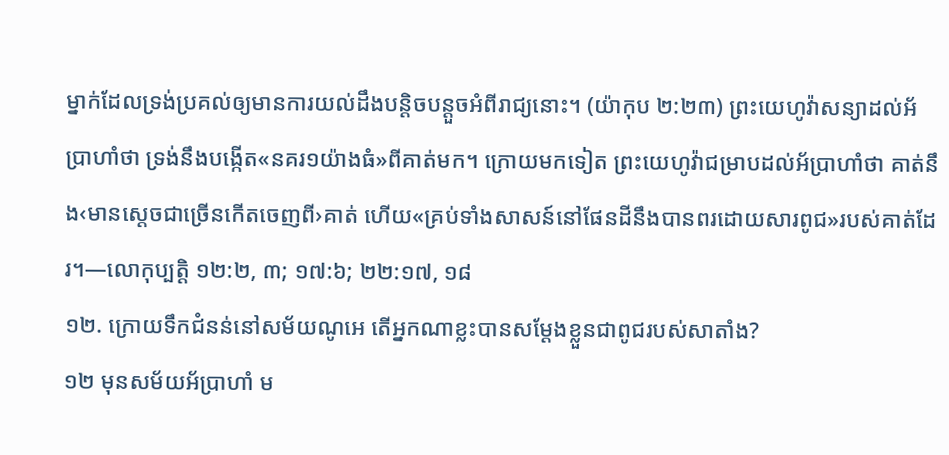ម្នាក់ដែលទ្រង់ប្រគល់ឲ្យមានការយល់ដឹងបន្ដិចបន្តួចអំពីរាជ្យនោះ។ (យ៉ាកុប ២:២៣) ព្រះយេហូវ៉ាសន្យាដល់អ័ប្រាហាំថា ទ្រង់នឹងបង្កើត«នគរ១យ៉ាងធំ»ពីគាត់មក។ ក្រោយមកទៀត ព្រះយេហូវ៉ាជម្រាបដល់អ័ប្រាហាំថា គាត់នឹង‹មានស្តេចជាច្រើនកើតចេញពី›គាត់ ហើយ«គ្រប់ទាំងសាសន៍នៅផែនដីនឹងបានពរដោយសារពូជ»របស់គាត់ដែរ។—លោកុប្បត្តិ ១២:២, ៣; ១៧:៦; ២២:១៧, ១៨
១២. ក្រោយទឹកជំនន់នៅសម័យណូអេ តើអ្នកណាខ្លះបានសម្ដែងខ្លួនជាពូជរបស់សាតាំង?
១២ មុនសម័យអ័ប្រាហាំ ម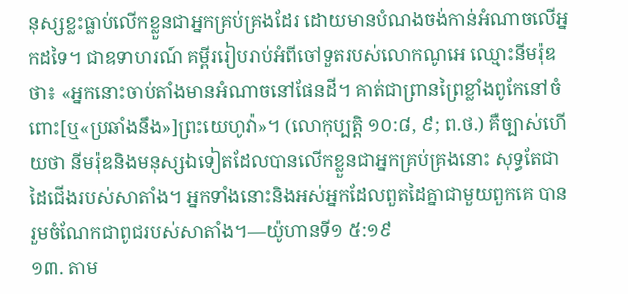នុស្សខ្លះធ្លាប់លើកខ្លួនជាអ្នកគ្រប់គ្រងដែរ ដោយមានបំណងចង់កាន់អំណាចលើអ្នកដទៃ។ ជាឧទាហរណ៍ គម្ពីររៀបរាប់អំពីចៅទួតរបស់លោកណូអេ ឈ្មោះនីមរ៉ុឌ ថា៖ «អ្នកនោះចាប់តាំងមានអំណាចនៅផែនដី។ គាត់ជាព្រានព្រៃខ្លាំងពូកែនៅចំពោះ[ឬ«ប្រឆាំងនឹង»]ព្រះយេហូវ៉ា»។ (លោកុប្បត្តិ ១០:៨, ៩; ព.ថ.) គឺច្បាស់ហើយថា នីមរ៉ុឌនិងមនុស្សឯទៀតដែលបានលើកខ្លួនជាអ្នកគ្រប់គ្រងនោះ សុទ្ធតែជាដៃជើងរបស់សាតាំង។ អ្នកទាំងនោះនិងអស់អ្នកដែលពួតដៃគ្នាជាមួយពួកគេ បានរួមចំណែកជាពូជរបស់សាតាំង។—យ៉ូហានទី១ ៥:១៩
១៣. តាម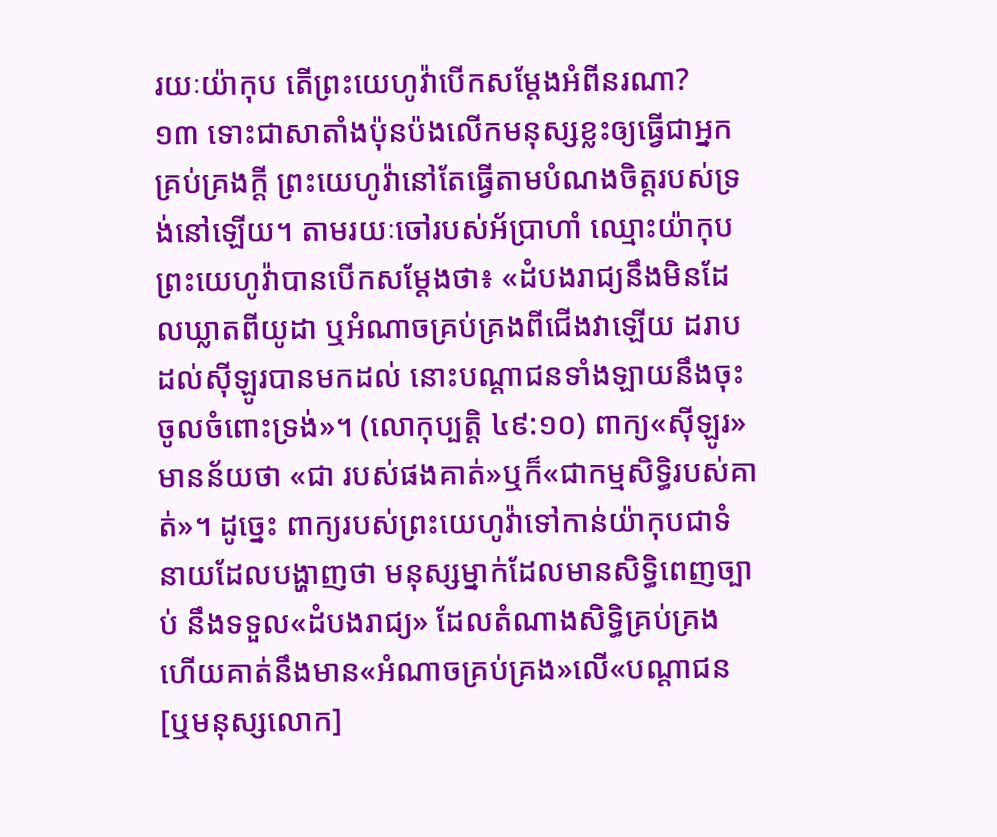រយៈយ៉ាកុប តើព្រះយេហូវ៉ាបើកសម្ដែងអំពីនរណា?
១៣ ទោះជាសាតាំងប៉ុនប៉ងលើកមនុស្សខ្លះឲ្យធ្វើជាអ្នកគ្រប់គ្រងក្ដី ព្រះយេហូវ៉ានៅតែធ្វើតាមបំណងចិត្តរបស់ទ្រង់នៅឡើយ។ តាមរយៈចៅរបស់អ័ប្រាហាំ ឈ្មោះយ៉ាកុប ព្រះយេហូវ៉ាបានបើកសម្ដែងថា៖ «ដំបងរាជ្យនឹងមិនដែលឃ្លាតពីយូដា ឬអំណាចគ្រប់គ្រងពីជើងវាឡើយ ដរាបដល់ស៊ីឡូរបានមកដល់ នោះបណ្ដាជនទាំងឡាយនឹងចុះចូលចំពោះទ្រង់»។ (លោកុប្បត្តិ ៤៩:១០) ពាក្យ«ស៊ីឡូរ»មានន័យថា «ជា របស់ផងគាត់»ឬក៏«ជាកម្មសិទ្ធិរបស់គាត់»។ ដូច្នេះ ពាក្យរបស់ព្រះយេហូវ៉ាទៅកាន់យ៉ាកុបជាទំនាយដែលបង្ហាញថា មនុស្សម្នាក់ដែលមានសិទ្ធិពេញច្បាប់ នឹងទទួល«ដំបងរាជ្យ» ដែលតំណាងសិទ្ធិគ្រប់គ្រង ហើយគាត់នឹងមាន«អំណាចគ្រប់គ្រង»លើ«បណ្ដាជន[ឬមនុស្សលោក]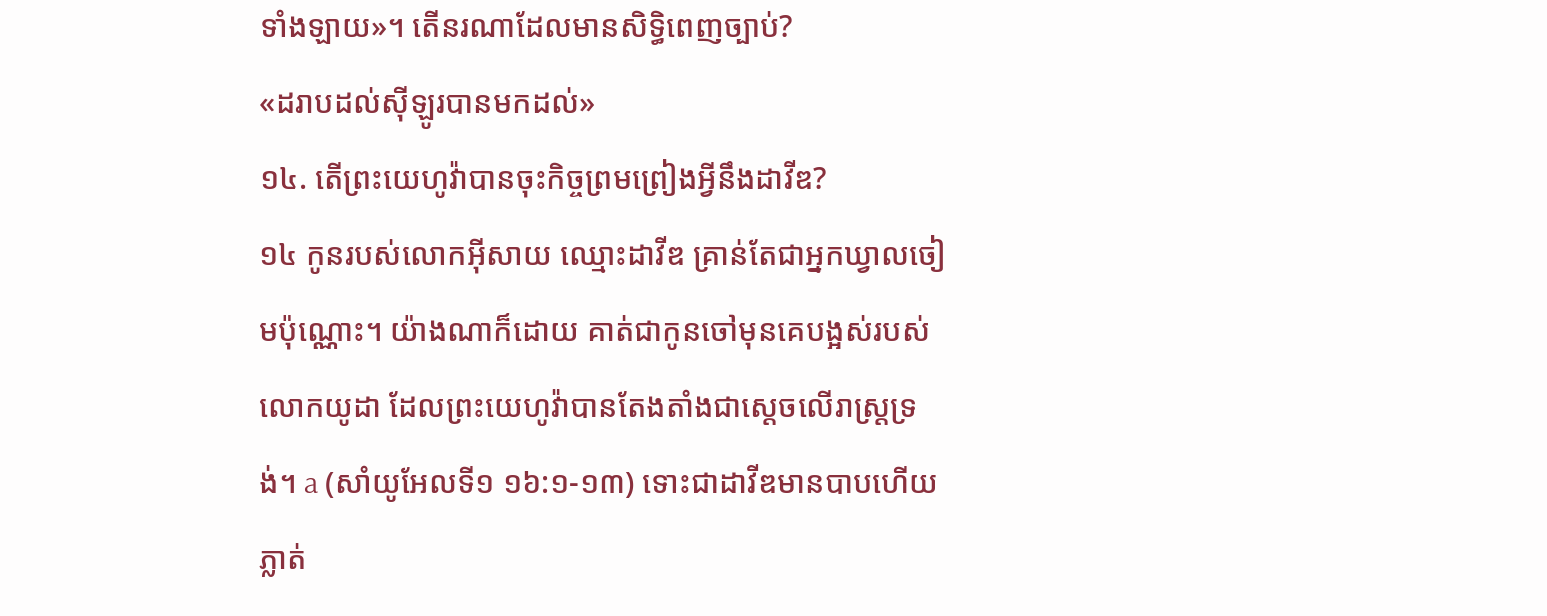ទាំងឡាយ»។ តើនរណាដែលមានសិទ្ធិពេញច្បាប់?
«ដរាបដល់ស៊ីឡូរបានមកដល់»
១៤. តើព្រះយេហូវ៉ាបានចុះកិច្ចព្រមព្រៀងអ្វីនឹងដាវីឌ?
១៤ កូនរបស់លោកអ៊ីសាយ ឈ្មោះដាវីឌ គ្រាន់តែជាអ្នកឃ្វាលចៀមប៉ុណ្ណោះ។ យ៉ាងណាក៏ដោយ គាត់ជាកូនចៅមុនគេបង្អស់របស់លោកយូដា ដែលព្រះយេហូវ៉ាបានតែងតាំងជាស្តេចលើរាស្ត្រទ្រង់។ a (សាំយូអែលទី១ ១៦:១-១៣) ទោះជាដាវីឌមានបាបហើយភ្លាត់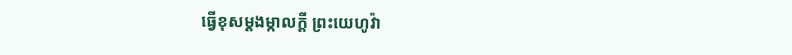ធ្វើខុសម្ដងម្កាលក្ដី ព្រះយេហូវ៉ា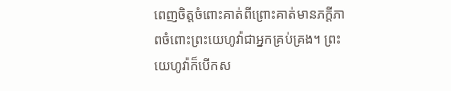ពេញចិត្តចំពោះគាត់ពីព្រោះគាត់មានភក្ដីភាពចំពោះព្រះយេហូវ៉ាជាអ្នកគ្រប់គ្រង។ ព្រះយេហូវ៉ាក៏បើកស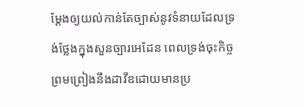ម្ដែងឲ្យយល់កាន់តែច្បាស់នូវទំនាយដែលទ្រង់ថ្លែងក្នុងសួនច្បារអេដែន ពេលទ្រង់ចុះកិច្ចព្រមព្រៀងនឹងដាវីឌដោយមានប្រ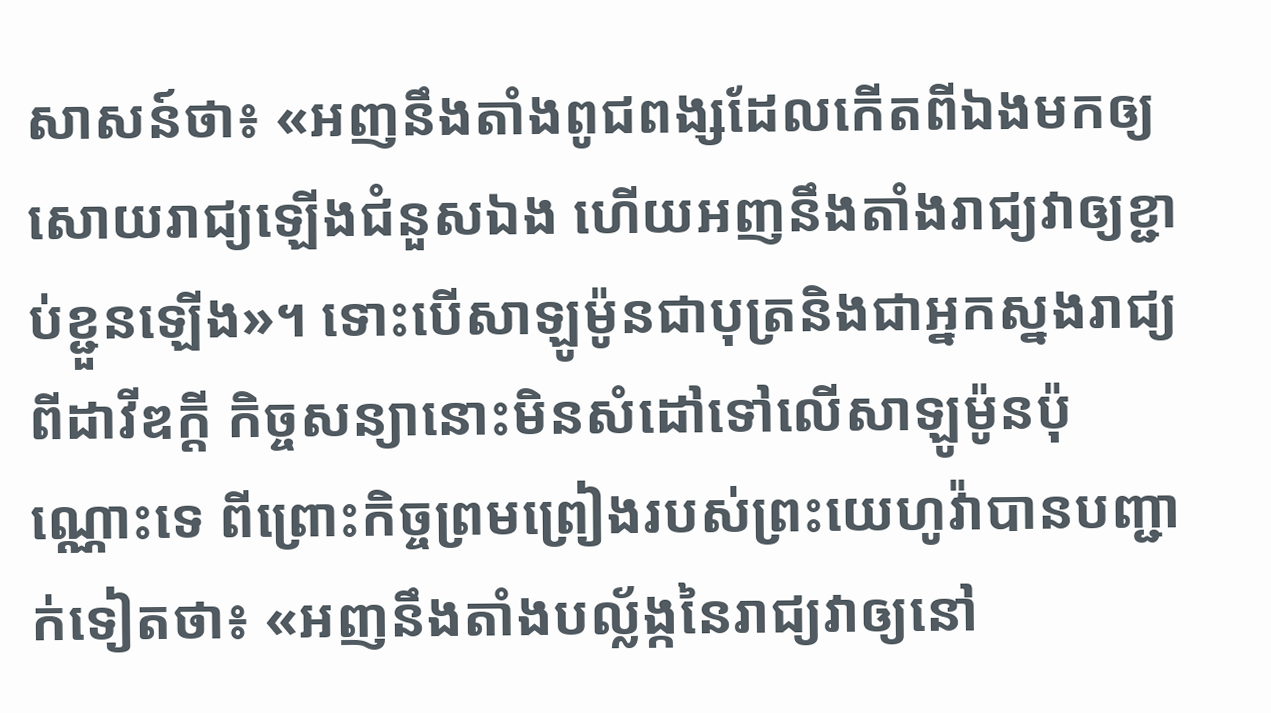សាសន៍ថា៖ «អញនឹងតាំងពូជពង្សដែលកើតពីឯងមកឲ្យសោយរាជ្យឡើងជំនួសឯង ហើយអញនឹងតាំងរាជ្យវាឲ្យខ្ជាប់ខ្ជួនឡើង»។ ទោះបើសាឡូម៉ូនជាបុត្រនិងជាអ្នកស្នងរាជ្យពីដាវីឌក្ដី កិច្ចសន្យានោះមិនសំដៅទៅលើសាឡូម៉ូនប៉ុណ្ណោះទេ ពីព្រោះកិច្ចព្រមព្រៀងរបស់ព្រះយេហូវ៉ាបានបញ្ជាក់ទៀតថា៖ «អញនឹងតាំងបល្ល័ង្កនៃរាជ្យវាឲ្យនៅ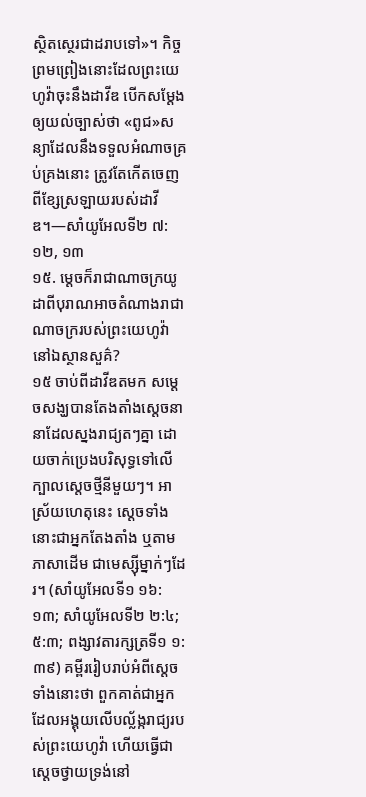ស្ថិតស្ថេរជាដរាបទៅ»។ កិច្ចព្រមព្រៀងនោះដែលព្រះយេហូវ៉ាចុះនឹងដាវីឌ បើកសម្ដែងឲ្យយល់ច្បាស់ថា «ពូជ»សន្យាដែលនឹងទទួលអំណាចគ្រប់គ្រងនោះ ត្រូវតែកើតចេញពីខ្សែស្រឡាយរបស់ដាវីឌ។—សាំយូអែលទី២ ៧:១២, ១៣
១៥. ម្ដេចក៏រាជាណាចក្រយូដាពីបុរាណអាចតំណាងរាជាណាចក្ររបស់ព្រះយេហូវ៉ានៅឯស្ថានសួគ៌?
១៥ ចាប់ពីដាវីឌតមក សម្ដេចសង្ឃបានតែងតាំងស្តេចនានាដែលស្នងរាជ្យតៗគ្នា ដោយចាក់ប្រេងបរិសុទ្ធទៅលើក្បាលស្តេចថ្មីនីមួយៗ។ អាស្រ័យហេតុនេះ ស្តេចទាំងនោះជាអ្នកតែងតាំង ឬតាមភាសាដើម ជាមេស្ស៊ីម្នាក់ៗដែរ។ (សាំយូអែលទី១ ១៦:១៣; សាំយូអែលទី២ ២:៤; ៥:៣; ពង្សាវតារក្សត្រទី១ ១:៣៩) គម្ពីររៀបរាប់អំពីស្តេចទាំងនោះថា ពួកគាត់ជាអ្នកដែលអង្គុយលើបល្ល័ង្ករាជ្យរបស់ព្រះយេហូវ៉ា ហើយធ្វើជាស្តេចថ្វាយទ្រង់នៅ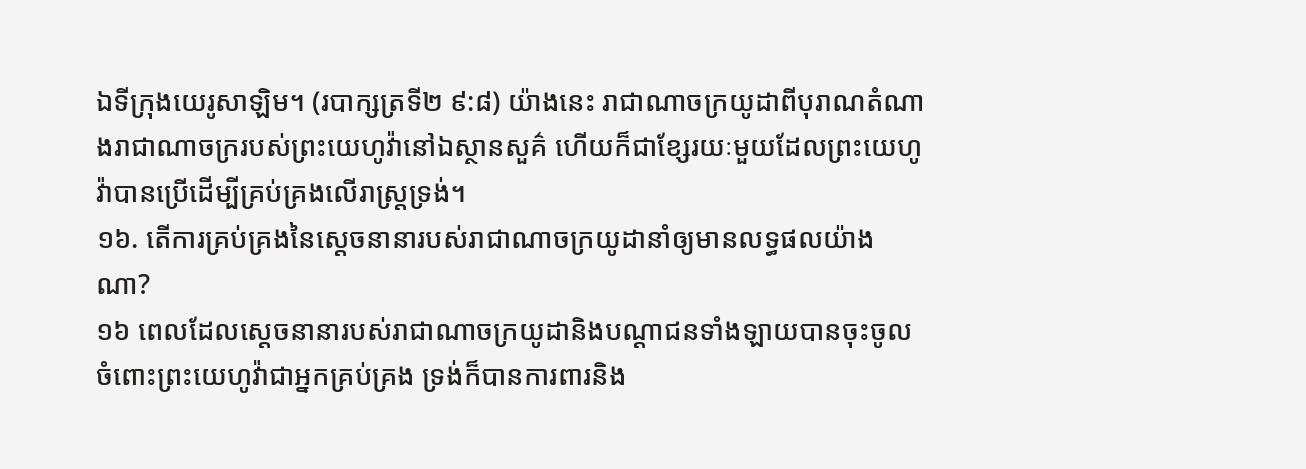ឯទីក្រុងយេរូសាឡិម។ (របាក្សត្រទី២ ៩:៨) យ៉ាងនេះ រាជាណាចក្រយូដាពីបុរាណតំណាងរាជាណាចក្ររបស់ព្រះយេហូវ៉ានៅឯស្ថានសួគ៌ ហើយក៏ជាខ្សែរយៈមួយដែលព្រះយេហូវ៉ាបានប្រើដើម្បីគ្រប់គ្រងលើរាស្ត្រទ្រង់។
១៦. តើការគ្រប់គ្រងនៃស្តេចនានារបស់រាជាណាចក្រយូដានាំឲ្យមានលទ្ធផលយ៉ាងណា?
១៦ ពេលដែលស្តេចនានារបស់រាជាណាចក្រយូដានិងបណ្ដាជនទាំងឡាយបានចុះចូលចំពោះព្រះយេហូវ៉ាជាអ្នកគ្រប់គ្រង ទ្រង់ក៏បានការពារនិង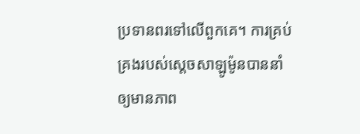ប្រទានពរទៅលើពួកគេ។ ការគ្រប់គ្រងរបស់ស្តេចសាឡូម៉ូនបាននាំឲ្យមានភាព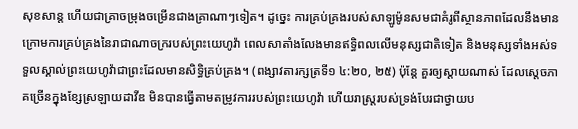សុខសាន្ត ហើយជាគ្រាចម្រុងចម្រើនជាងគ្រាណាៗទៀត។ ដូច្នេះ ការគ្រប់គ្រងរបស់សាឡូម៉ូនសមជាគំរូពីស្ថានភាពដែលនឹងមានក្រោមការគ្រប់គ្រងនៃរាជាណាចក្ររបស់ព្រះយេហូវ៉ា ពេលសាតាំងលែងមានឥទ្ធិពលលើមនុស្សជាតិទៀត និងមនុស្សទាំងអស់ទទួលស្គាល់ព្រះយេហូវ៉ាជាព្រះដែលមានសិទ្ធិគ្រប់គ្រង។ (ពង្សាវតារក្សត្រទី១ ៤:២០, ២៥) ប៉ុន្តែ គួរឲ្យស្ដាយណាស់ ដែលស្តេចភាគច្រើនក្នុងខ្សែស្រឡាយដាវីឌ មិនបានធ្វើតាមតម្រូវការរបស់ព្រះយេហូវ៉ា ហើយរាស្ត្ររបស់ទ្រង់បែរជាថ្វាយប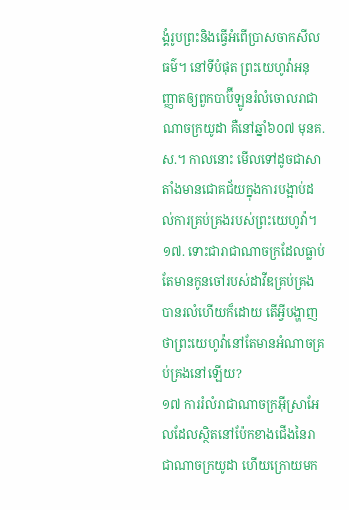ង្គំរូបព្រះនិងធ្វើអំពើប្រាសចាកសីលធម៌។ នៅទីបំផុត ព្រះយេហូវ៉ាអនុញ្ញាតឲ្យពួកបាប៊ីឡូនរំលំចោលរាជាណាចក្រយូដា គឺនៅឆ្នាំ៦០៧ មុនគ.ស.។ កាលនោះ មើលទៅដូចជាសាតាំងមានជោគជ័យក្នុងការបង្អាប់ដល់ការគ្រប់គ្រងរបស់ព្រះយេហូវ៉ា។
១៧. ទោះជារាជាណាចក្រដែលធ្លាប់តែមានកូនចៅរបស់ដាវីឌគ្រប់គ្រងបានរលំហើយក៏ដោយ តើអ្វីបង្ហាញថាព្រះយេហូវ៉ានៅតែមានអំណាចគ្រប់គ្រងនៅឡើយ?
១៧ ការរំលំរាជាណាចក្រអ៊ីស្រាអែលដែលស្ថិតនៅប៉ែកខាងជើងនៃរាជាណាចក្រយូដា ហើយក្រោយមក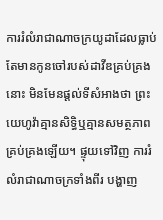ការរំលំរាជាណាចក្រយូដាដែលធ្លាប់តែមានកូនចៅរបស់ដាវីឌគ្រប់គ្រងនោះ មិនមែនផ្ដល់ទីសំអាងថា ព្រះយេហូវ៉ាគ្មានសិទ្ធិឬគ្មានសមត្ថភាពគ្រប់គ្រងឡើយ។ ផ្ទុយទៅវិញ ការរំលំរាជាណាចក្រទាំងពីរ បង្ហាញ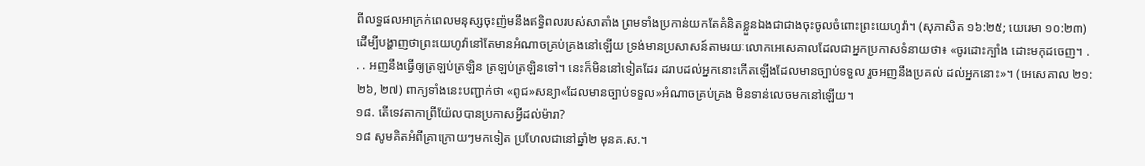ពីលទ្ធផលអាក្រក់ពេលមនុស្សចុះញ៉មនឹងឥទ្ធិពលរបស់សាតាំង ព្រមទាំងប្រកាន់យកតែគំនិតខ្លួនឯងជាជាងចុះចូលចំពោះព្រះយេហូវ៉ា។ (សុភាសិត ១៦:២៥; យេរេមា ១០:២៣) ដើម្បីបង្ហាញថាព្រះយេហូវ៉ានៅតែមានអំណាចគ្រប់គ្រងនៅឡើយ ទ្រង់មានប្រសាសន៍តាមរយៈលោកអេសេគាលដែលជាអ្នកប្រកាសទំនាយថា៖ «ចូរដោះក្បាំង ដោះមកុដចេញ។ . . . អញនឹងធ្វើឲ្យត្រឡប់ត្រឡិន ត្រឡប់ត្រឡិនទៅ។ នេះក៏មិននៅទៀតដែរ ដរាបដល់អ្នកនោះកើតឡើងដែលមានច្បាប់ទទួល រួចអញនឹងប្រគល់ ដល់អ្នកនោះ»។ (អេសេគាល ២១:២៦, ២៧) ពាក្យទាំងនេះបញ្ជាក់ថា «ពូជ»សន្យា«ដែលមានច្បាប់ទទួល»អំណាចគ្រប់គ្រង មិនទាន់លេចមកនៅឡើយ។
១៨. តើទេវតាកាព្រីយ៉ែលបានប្រកាសអ្វីដល់ម៉ារា?
១៨ សូមគិតអំពីគ្រាក្រោយៗមកទៀត ប្រហែលជានៅឆ្នាំ២ មុនគ.ស.។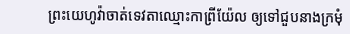ព្រះយេហូវ៉ាចាត់ទេវតាឈ្មោះកាព្រីយ៉ែល ឲ្យទៅជួបនាងក្រមុំ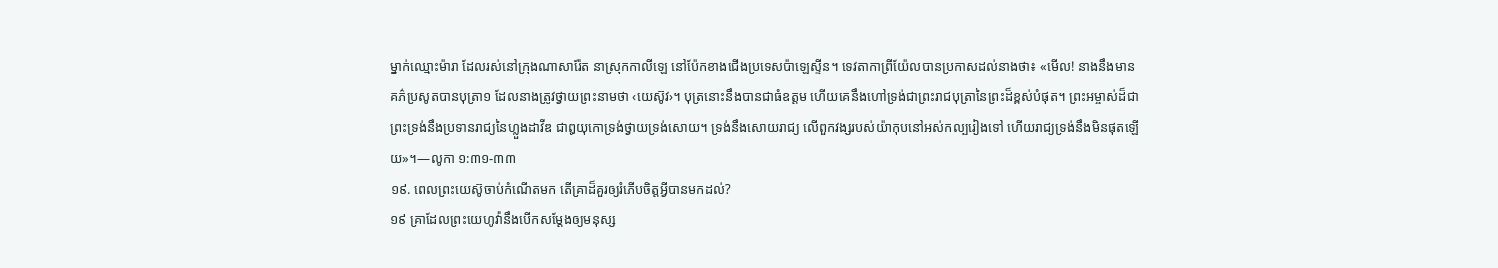ម្នាក់ឈ្មោះម៉ារា ដែលរស់នៅក្រុងណាសារ៉ែត នាស្រុកកាលីឡេ នៅប៉ែកខាងជើងប្រទេសប៉ាឡេស្ទីន។ ទេវតាកាព្រីយ៉ែលបានប្រកាសដល់នាងថា៖ «មើល! នាងនឹងមានគភ៌ប្រសូតបានបុត្រា១ ដែលនាងត្រូវថ្វាយព្រះនាមថា ‹យេស៊ូវ›។ បុត្រនោះនឹងបានជាធំឧត្តម ហើយគេនឹងហៅទ្រង់ជាព្រះរាជបុត្រានៃព្រះដ៏ខ្ពស់បំផុត។ ព្រះអម្ចាស់ដ៏ជាព្រះទ្រង់នឹងប្រទានរាជ្យនៃហ្លួងដាវីឌ ជាឰយុកោទ្រង់ថ្វាយទ្រង់សោយ។ ទ្រង់នឹងសោយរាជ្យ លើពួកវង្សរបស់យ៉ាកុបនៅអស់កល្បរៀងទៅ ហើយរាជ្យទ្រង់នឹងមិនផុតឡើយ»។—លូកា ១:៣១-៣៣
១៩. ពេលព្រះយេស៊ូចាប់កំណើតមក តើគ្រាដ៏គួរឲ្យរំភើបចិត្តអ្វីបានមកដល់?
១៩ គ្រាដែលព្រះយេហូវ៉ានឹងបើកសម្ដែងឲ្យមនុស្ស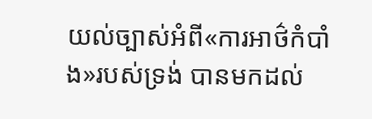យល់ច្បាស់អំពី«ការអាថ៌កំបាំង»របស់ទ្រង់ បានមកដល់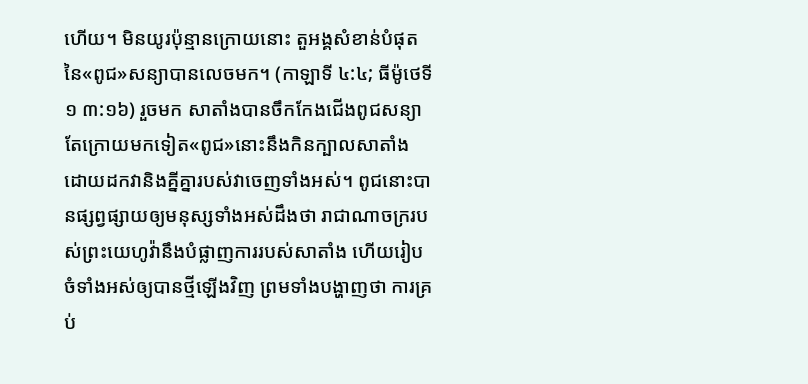ហើយ។ មិនយូរប៉ុន្មានក្រោយនោះ តួអង្គសំខាន់បំផុតនៃ«ពូជ»សន្យាបានលេចមក។ (កាឡាទី ៤:៤; ធីម៉ូថេទី១ ៣:១៦) រួចមក សាតាំងបានចឹកកែងជើងពូជសន្យា តែក្រោយមកទៀត«ពូជ»នោះនឹងកិនក្បាលសាតាំង ដោយដកវានិងគ្នីគ្នារបស់វាចេញទាំងអស់។ ពូជនោះបានផ្សព្វផ្សាយឲ្យមនុស្សទាំងអស់ដឹងថា រាជាណាចក្ររបស់ព្រះយេហូវ៉ានឹងបំផ្លាញការរបស់សាតាំង ហើយរៀបចំទាំងអស់ឲ្យបានថ្មីឡើងវិញ ព្រមទាំងបង្ហាញថា ការគ្រប់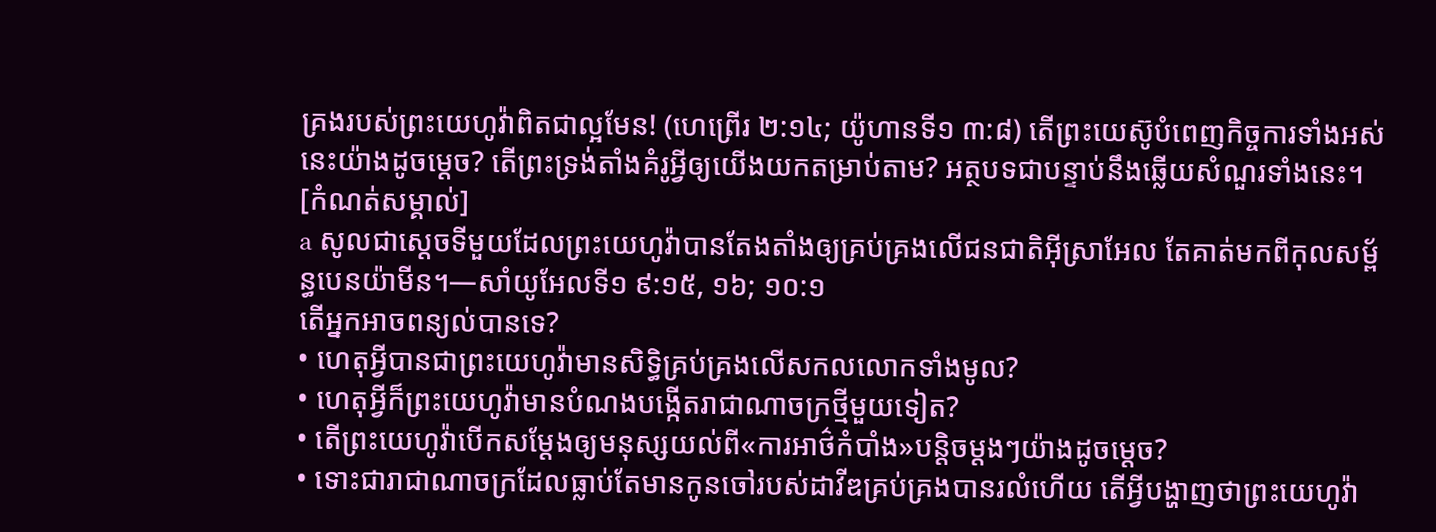គ្រងរបស់ព្រះយេហូវ៉ាពិតជាល្អមែន! (ហេព្រើរ ២:១៤; យ៉ូហានទី១ ៣:៨) តើព្រះយេស៊ូបំពេញកិច្ចការទាំងអស់នេះយ៉ាងដូចម្ដេច? តើព្រះទ្រង់តាំងគំរូអ្វីឲ្យយើងយកតម្រាប់តាម? អត្ថបទជាបន្ទាប់នឹងឆ្លើយសំណួរទាំងនេះ។
[កំណត់សម្គាល់]
a សូលជាស្តេចទីមួយដែលព្រះយេហូវ៉ាបានតែងតាំងឲ្យគ្រប់គ្រងលើជនជាតិអ៊ីស្រាអែល តែគាត់មកពីកុលសម្ព័ន្ធបេនយ៉ាមីន។—សាំយូអែលទី១ ៩:១៥, ១៦; ១០:១
តើអ្នកអាចពន្យល់បានទេ?
• ហេតុអ្វីបានជាព្រះយេហូវ៉ាមានសិទ្ធិគ្រប់គ្រងលើសកលលោកទាំងមូល?
• ហេតុអ្វីក៏ព្រះយេហូវ៉ាមានបំណងបង្កើតរាជាណាចក្រថ្មីមួយទៀត?
• តើព្រះយេហូវ៉ាបើកសម្ដែងឲ្យមនុស្សយល់ពី«ការអាថ៌កំបាំង»បន្ដិចម្ដងៗយ៉ាងដូចម្ដេច?
• ទោះជារាជាណាចក្រដែលធ្លាប់តែមានកូនចៅរបស់ដាវីឌគ្រប់គ្រងបានរលំហើយ តើអ្វីបង្ហាញថាព្រះយេហូវ៉ា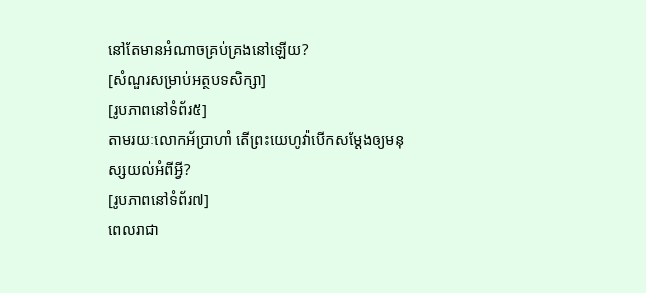នៅតែមានអំណាចគ្រប់គ្រងនៅឡើយ?
[សំណួរសម្រាប់អត្ថបទសិក្សា]
[រូបភាពនៅទំព័រ៥]
តាមរយៈលោកអ័ប្រាហាំ តើព្រះយេហូវ៉ាបើកសម្ដែងឲ្យមនុស្សយល់អំពីអ្វី?
[រូបភាពនៅទំព័រ៧]
ពេលរាជា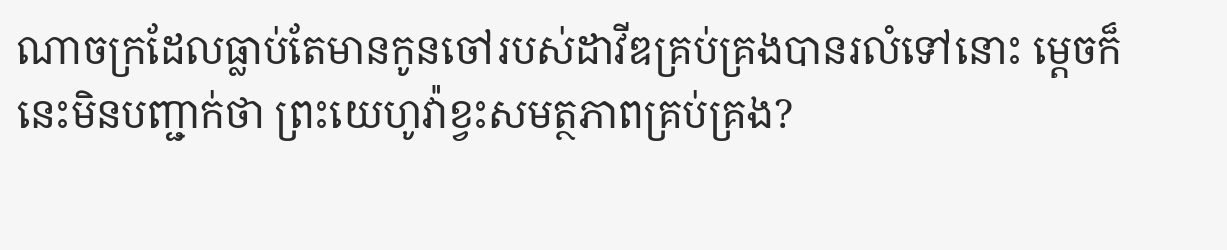ណាចក្រដែលធ្លាប់តែមានកូនចៅរបស់ដាវីឌគ្រប់គ្រងបានរលំទៅនោះ ម្ដេចក៏នេះមិនបញ្ជាក់ថា ព្រះយេហូវ៉ាខ្វះសមត្ថភាពគ្រប់គ្រង?